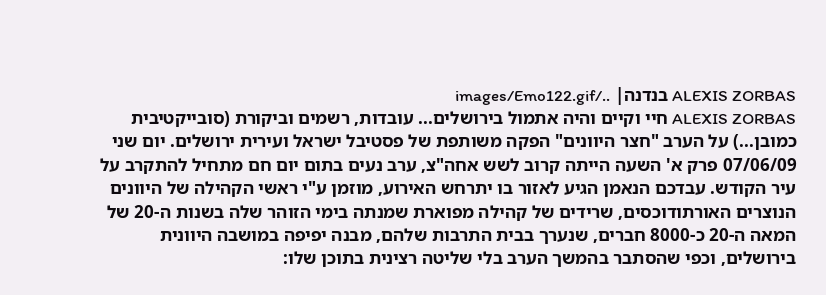ALEXIS ZORBAS בנדנה| ../images/Emo122.gif
ALEXIS ZORBAS חיי וקיים והיה אתמול בירושלים... עובדות, רשמים וביקורת (סובייקטיבית כמובן...) על הערב "חצר היוונים" הפקה משותפת של פסטיבל ישראל ועירית ירושלים. יום שני 07/06/09 פרק א' השעה הייתה קרוב לשש אחה"צ, ערב נעים בתום יום חם מתחיל להתקרב על עיר הקודש. עבדכם הנאמן הגיע לאזור בו יתרחש האירוע, מוזמן ע"י ראשי הקהילה של היוונים הנוצרים האורתודוכסים, שרידים של קהילה מפוארת שמנתה בימי הזוהר שלה בשנות ה-20 של המאה ה-20 כ-8000 חברים, שנערך בבית התרבות שלהם, מבנה יפיפה במושבה היוונית בירושלים, וכפי שהסתבר בהמשך הערב בלי שליטה רצינית בתוכן שלו: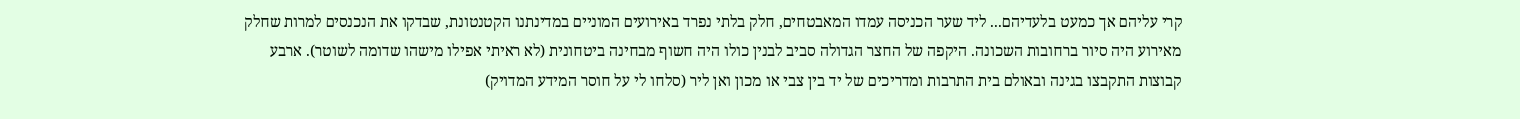קרי עליהם אך כמעט בלעדיהם... ליד שער הכניסה עמדו המאבטחים, חלק בלתי נפרד באירועים המוניים במדינתנו הקטנטונת, שבדקו את הנכנסים למרות שחלק מאירוע היה סיור ברחובות השכונה. היקפה של החצר הגדולה סביב לבנין כולו היה חשוף מבחינה ביטחונית (לא ראיתי אפילו מישהו שדומה לשוטר). ארבע קבוצות התקבצו בגינה ובאולם בית התרבות ומדריכים של יד בין צבי או מכון ואן ליר (סלחו לי על חוסר המידע המדויק)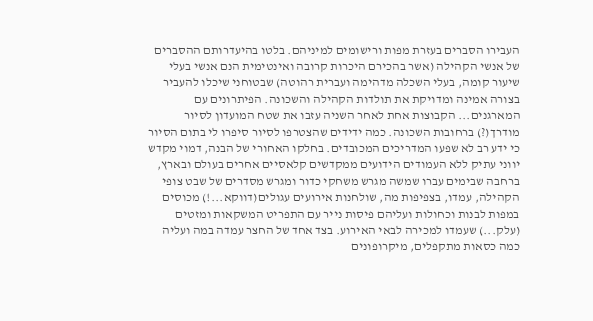העבירו הסברים בעזרת מפות ורישומים למיניהם. בלטו בהיעדרותם ההסברים של אנשי הקהילה (אשר בהכירם היכרות קרובה ואינטימית הנם אנשי בעלי שיעור קומה, בעלי השכלה מדהימה ועברית רהוטה) שבטוחני שיכלו להעביר בצורה אמינה ומדויקת את תולדות הקהילה והשכונה. הפיתרונים עם המארגנים... הקבוצות אחת לאחר השניה עזבו את שטח המועדון לסיור מודרך(?) ברחובות השכונה. כמה ידידים שהצטרפו לסיור סיפרו לי בתום הסיור כי ידע רב לא שפעו המדריכים המכובדים. בחלקו האחורי של הבנה, דמוי מקדש יווני עתיק ללא העמודים הידועים ממקדשים קלאסיים אחרים בעולם ובארץ, ברחבה שבימים עברו שמשה מגרש משחקי כדור ומגרש מסדרים של שבט צופי הקהילה, עמדו, בצפיפות מה, שולחנות אירועים עגולים(דווקא...!) מכוסים במפות לבנות וכחולות ועליהם פיסות נייר עם התפריט המשקאות ומזטים (עלק...) שעמדו למכירה לבאי האירוע. בצד אחד של החצר עמדה במה ועליה כמה כסאות מתקפלים, מיקרופונים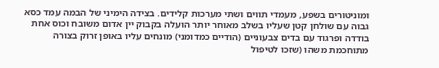ומוניטורים בשפע, מעמדי תווים ושתי מערכות קלידים. בצידה הימיני של הבמה עמד כסא גבוה עם שולחן קטן שעליו בשלב מאוחר יותר הועלה בקבוק יין אדום משובח וכוס אחת בודדה ופרגוד עם בדים צבעוניים (הודיים כמדומני) מונחים עליו באופן זרוק בצורה מתוחכמת משהו (שזכו לטיפול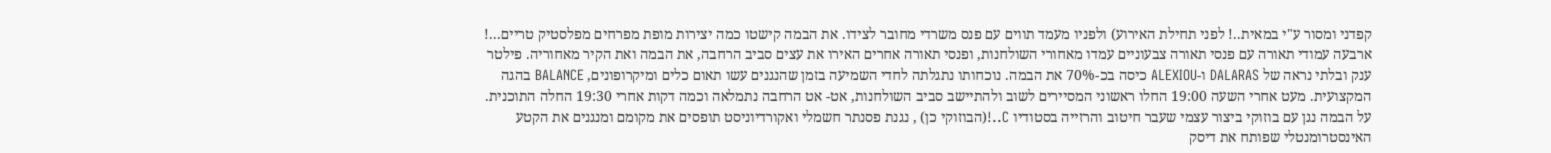קפדני ומסור ע"י במאית..! לפני תחילת האירוע) ולפניו מעמד תווים עם פנס משרדי מחובר לצידו. את הבמה קישטו כמה יצירות מופת מפרחים מפלסטיק טריים...! ארבעה עמודי תאורה עם פנסי תאורה צבעוניים עמדו מאחורי השולחנות, ופנסי תאורה אחרים האירו את עצים סביב הרחבה, את הבמה ואת הקיר מאחוריה. פילטר ענק ובלתי נראה של DALARAS ו-ALEXIOU כיסה בכ-70% את הבמה. נוכחותו נתגלתה לחדי השמיעה בזמן שהנגנים עשו תאום כלים ומיקרופונים, BALANCE בהגה המקצועית. מעט אחרי השעה 19:00 החלו ראשוני המסיירים לשוב ולהתיישב סביב השולחנות, אט- אט הרחבה נתמלאה וכמה דקות אחרי 19:30 החלה התוכנית. על הבמה נגן עם בוזוקי ביצור עצמי שעבר חיטוב והרזייה בסטודיו C..!(הבוזוקי כן) , נגנת פסנתר חשמלי ואקורדיוניסט תופסים את מקומם ומנגנים את הקטע האינסטרומנטלי שפותח את דיסק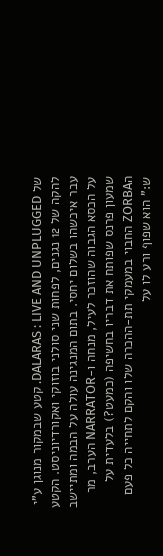של DALARAS : LIVE AND UNPLUGGED. קטע שבמקור מנוגן ע"י להקה של 12 נגנים, לפחות שני סולני בוזוקי ואקורדיוניסט. הקטע עבר איכשהו בשלום יחסי. בתום המנגינה עולה על הבמה ומתיישב על הכסא הגבוה שהוזכר לעיל, מנחה ו-NARRATOR הערב, מר שמעון פרנס שפותח את דבריו בחשיפה (כמעט?) בלעדית על הZORBA החבוי במעמקי תת-ההכרה שלו והקם לתחייה כל פעם ש:" הוא שפוף ורע לו על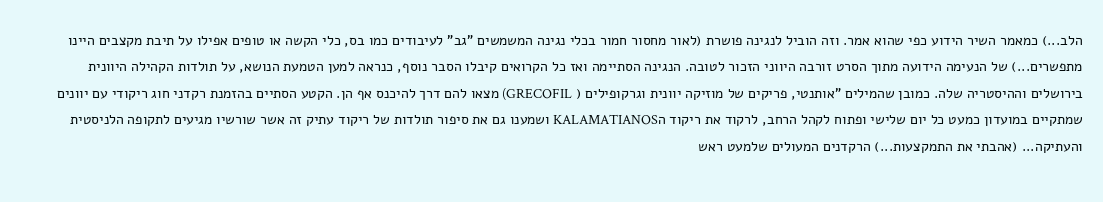הלב...) כמאמר השיר הידוע כפי שהוא אמר. וזה הוביל לנגינה פושרת (לאור מחסור חמור בכלי נגינה המשמשים "גב" לעיבודים כמו בס, כלי הקשה או טופים אפילו על תיבת מקצבים היינו מתפשרים...) של הנעימה הידועה מתוך הסרט זורבה היווני הזכור לטובה. הנגינה הסתיימה ואז כל הקרואים קיבלו הסבר נוסף, כנראה למען הטמעת הנושא, על תולדות הקהילה היוונית בירושלים וההיסטריה שלה. כמובן שהמילים "אותנטי, פריקים של מוזיקה יוונית וגרקופילים ( GRECOFIL) מצאו להם דרך להיכנס אף הן. הקטע הסתיים בהזמנת רקדני חוג ריקודי עם יוונים שמתקיים במועדון כמעט כל יום שלישי ופתוח לקהל הרחב, לרקוד את ריקוד הKALAMATIANOS ושמענו גם את סיפור תולדות של ריקוד עתיק זה אשר שורשיו מגיעים לתקופה הלניסטית והעתיקה... (אהבתי את התמקצעות...) הרקדנים המעולים שלמעט ראש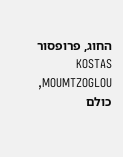החוג, פרופסור KOSTAS MOUMTZOGLOU, כולם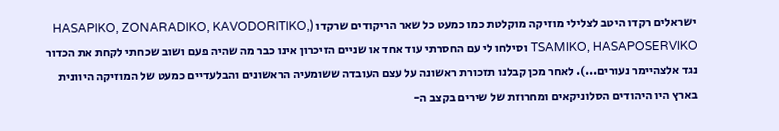ישראלים רקדו היטב לצלילי מוזיקה מוקלטת כמו כמעט כל שאר הריקודים שרקדו (HASAPIKO, ZONARADIKO, KAVODORITIKO, TSAMIKO, HASAPOSERVIKO וסילחו לי עם החסרתי עוד אחד או שניים הזיכרון אינו כבר מה שהיה פעם ושוב שכחתי לקחת את הכדור נגד אלצהיימר נעורים...). לאחר מכן קבלנו תזכורת ראשונה על עצם העובדה ששומעיה הראשונים והבלעדיים כמעט של המוזיקה היוונית בארץ היו היהודים הסלוניקאים ומחרוזת של שירים בקצב ה-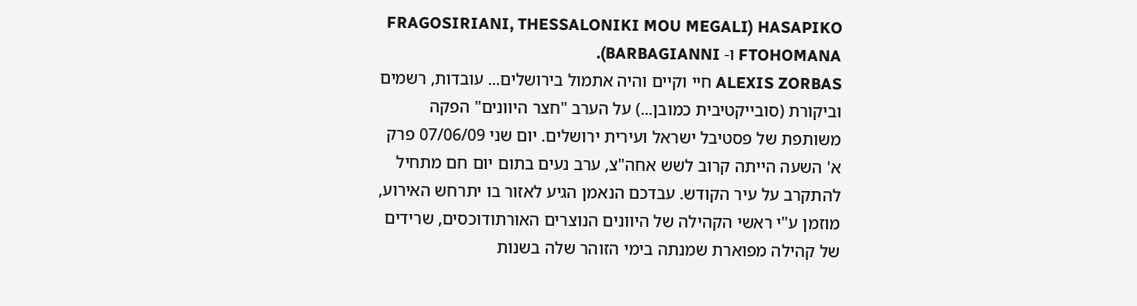HASAPIKO (FRAGOSIRIANI, THESSALONIKI MOU MEGALI FTOHOMANA ו- BARBAGIANNI).
ALEXIS ZORBAS חיי וקיים והיה אתמול בירושלים... עובדות, רשמים וביקורת (סובייקטיבית כמובן...) על הערב "חצר היוונים" הפקה משותפת של פסטיבל ישראל ועירית ירושלים. יום שני 07/06/09 פרק א' השעה הייתה קרוב לשש אחה"צ, ערב נעים בתום יום חם מתחיל להתקרב על עיר הקודש. עבדכם הנאמן הגיע לאזור בו יתרחש האירוע, מוזמן ע"י ראשי הקהילה של היוונים הנוצרים האורתודוכסים, שרידים של קהילה מפוארת שמנתה בימי הזוהר שלה בשנות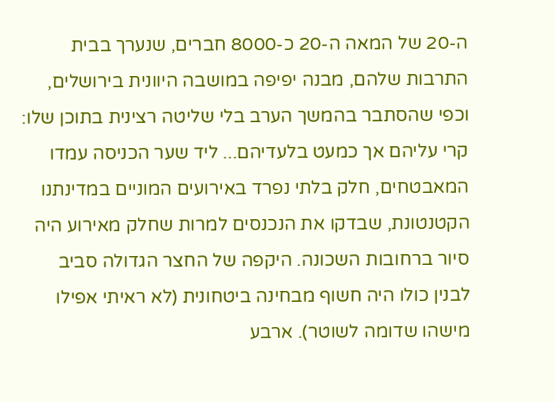ה-20 של המאה ה-20 כ-8000 חברים, שנערך בבית התרבות שלהם, מבנה יפיפה במושבה היוונית בירושלים, וכפי שהסתבר בהמשך הערב בלי שליטה רצינית בתוכן שלו: קרי עליהם אך כמעט בלעדיהם... ליד שער הכניסה עמדו המאבטחים, חלק בלתי נפרד באירועים המוניים במדינתנו הקטנטונת, שבדקו את הנכנסים למרות שחלק מאירוע היה סיור ברחובות השכונה. היקפה של החצר הגדולה סביב לבנין כולו היה חשוף מבחינה ביטחונית (לא ראיתי אפילו מישהו שדומה לשוטר). ארבע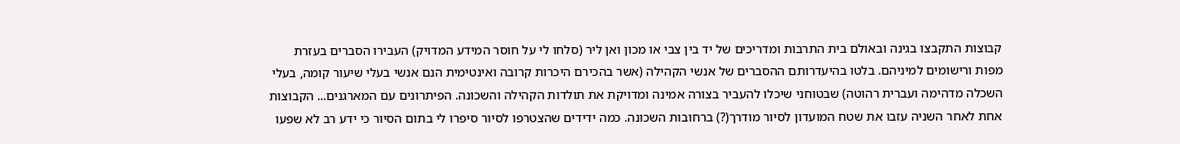קבוצות התקבצו בגינה ובאולם בית התרבות ומדריכים של יד בין צבי או מכון ואן ליר (סלחו לי על חוסר המידע המדויק) העבירו הסברים בעזרת מפות ורישומים למיניהם. בלטו בהיעדרותם ההסברים של אנשי הקהילה (אשר בהכירם היכרות קרובה ואינטימית הנם אנשי בעלי שיעור קומה, בעלי השכלה מדהימה ועברית רהוטה) שבטוחני שיכלו להעביר בצורה אמינה ומדויקת את תולדות הקהילה והשכונה. הפיתרונים עם המארגנים... הקבוצות אחת לאחר השניה עזבו את שטח המועדון לסיור מודרך(?) ברחובות השכונה. כמה ידידים שהצטרפו לסיור סיפרו לי בתום הסיור כי ידע רב לא שפעו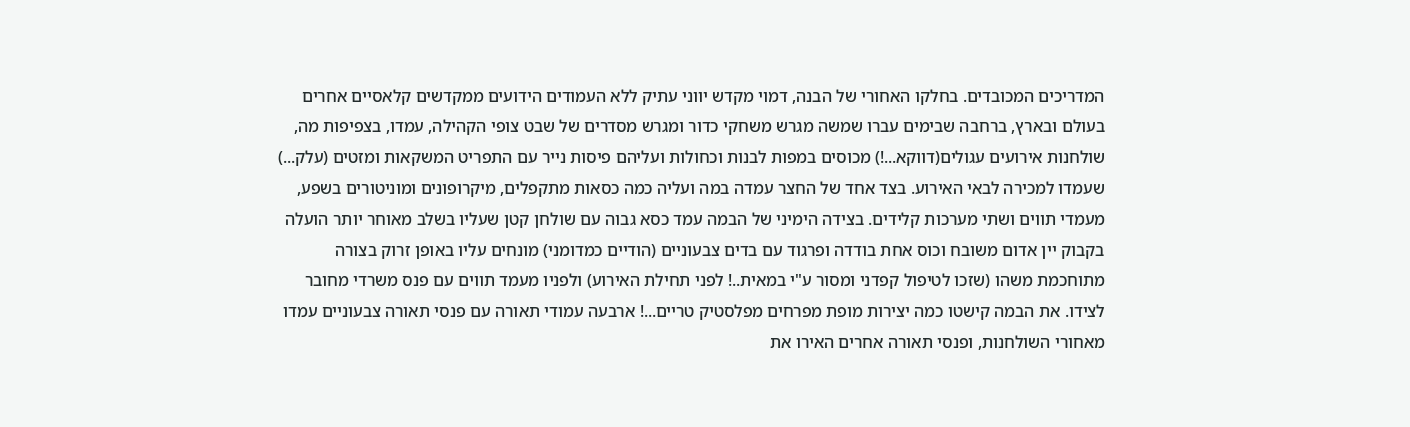המדריכים המכובדים. בחלקו האחורי של הבנה, דמוי מקדש יווני עתיק ללא העמודים הידועים ממקדשים קלאסיים אחרים בעולם ובארץ, ברחבה שבימים עברו שמשה מגרש משחקי כדור ומגרש מסדרים של שבט צופי הקהילה, עמדו, בצפיפות מה, שולחנות אירועים עגולים(דווקא...!) מכוסים במפות לבנות וכחולות ועליהם פיסות נייר עם התפריט המשקאות ומזטים (עלק...) שעמדו למכירה לבאי האירוע. בצד אחד של החצר עמדה במה ועליה כמה כסאות מתקפלים, מיקרופונים ומוניטורים בשפע, מעמדי תווים ושתי מערכות קלידים. בצידה הימיני של הבמה עמד כסא גבוה עם שולחן קטן שעליו בשלב מאוחר יותר הועלה בקבוק יין אדום משובח וכוס אחת בודדה ופרגוד עם בדים צבעוניים (הודיים כמדומני) מונחים עליו באופן זרוק בצורה מתוחכמת משהו (שזכו לטיפול קפדני ומסור ע"י במאית..! לפני תחילת האירוע) ולפניו מעמד תווים עם פנס משרדי מחובר לצידו. את הבמה קישטו כמה יצירות מופת מפרחים מפלסטיק טריים...! ארבעה עמודי תאורה עם פנסי תאורה צבעוניים עמדו מאחורי השולחנות, ופנסי תאורה אחרים האירו את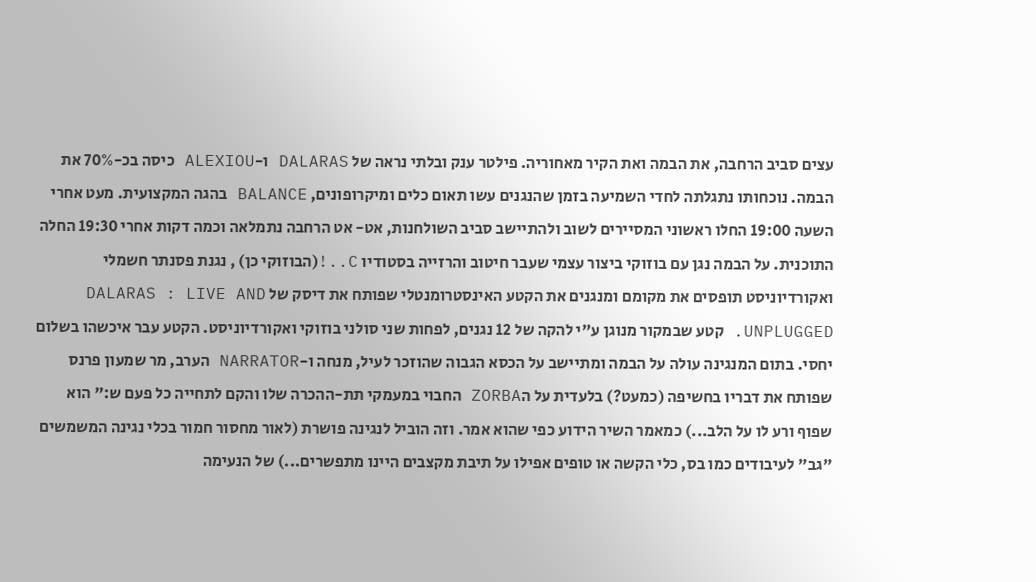עצים סביב הרחבה, את הבמה ואת הקיר מאחוריה. פילטר ענק ובלתי נראה של DALARAS ו-ALEXIOU כיסה בכ-70% את הבמה. נוכחותו נתגלתה לחדי השמיעה בזמן שהנגנים עשו תאום כלים ומיקרופונים, BALANCE בהגה המקצועית. מעט אחרי השעה 19:00 החלו ראשוני המסיירים לשוב ולהתיישב סביב השולחנות, אט- אט הרחבה נתמלאה וכמה דקות אחרי 19:30 החלה התוכנית. על הבמה נגן עם בוזוקי ביצור עצמי שעבר חיטוב והרזייה בסטודיו C..!(הבוזוקי כן) , נגנת פסנתר חשמלי ואקורדיוניסט תופסים את מקומם ומנגנים את הקטע האינסטרומנטלי שפותח את דיסק של DALARAS : LIVE AND UNPLUGGED. קטע שבמקור מנוגן ע"י להקה של 12 נגנים, לפחות שני סולני בוזוקי ואקורדיוניסט. הקטע עבר איכשהו בשלום יחסי. בתום המנגינה עולה על הבמה ומתיישב על הכסא הגבוה שהוזכר לעיל, מנחה ו-NARRATOR הערב, מר שמעון פרנס שפותח את דבריו בחשיפה (כמעט?) בלעדית על הZORBA החבוי במעמקי תת-ההכרה שלו והקם לתחייה כל פעם ש:" הוא שפוף ורע לו על הלב...) כמאמר השיר הידוע כפי שהוא אמר. וזה הוביל לנגינה פושרת (לאור מחסור חמור בכלי נגינה המשמשים "גב" לעיבודים כמו בס, כלי הקשה או טופים אפילו על תיבת מקצבים היינו מתפשרים...) של הנעימה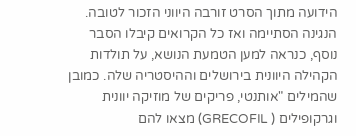הידועה מתוך הסרט זורבה היווני הזכור לטובה. הנגינה הסתיימה ואז כל הקרואים קיבלו הסבר נוסף, כנראה למען הטמעת הנושא, על תולדות הקהילה היוונית בירושלים וההיסטריה שלה. כמובן שהמילים "אותנטי, פריקים של מוזיקה יוונית וגרקופילים ( GRECOFIL) מצאו להם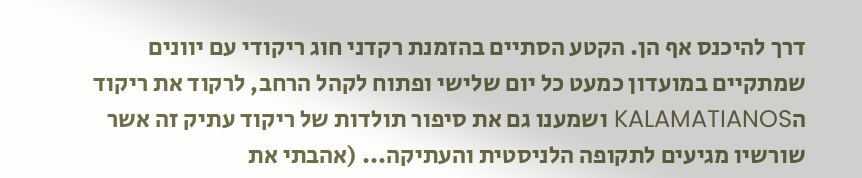דרך להיכנס אף הן. הקטע הסתיים בהזמנת רקדני חוג ריקודי עם יוונים שמתקיים במועדון כמעט כל יום שלישי ופתוח לקהל הרחב, לרקוד את ריקוד הKALAMATIANOS ושמענו גם את סיפור תולדות של ריקוד עתיק זה אשר שורשיו מגיעים לתקופה הלניסטית והעתיקה... (אהבתי את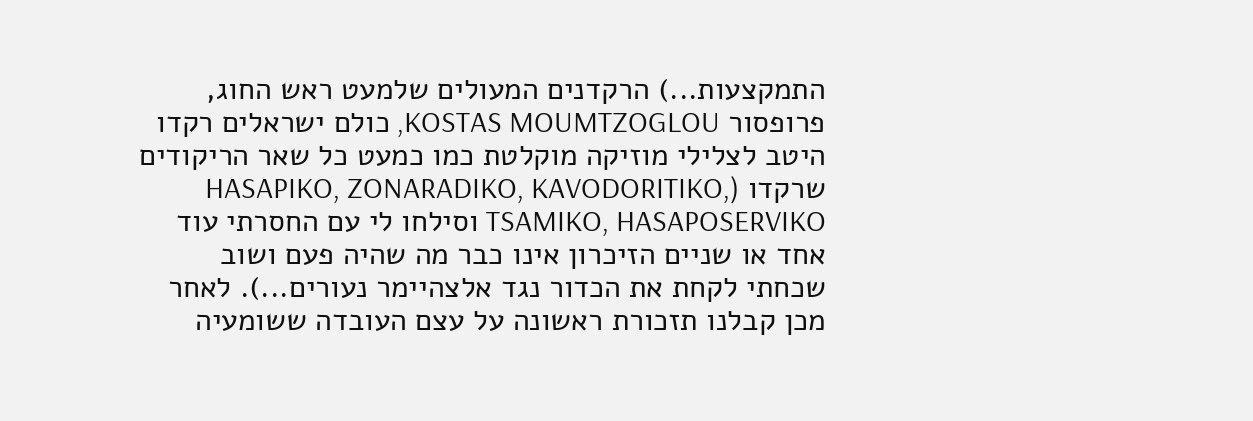התמקצעות...) הרקדנים המעולים שלמעט ראש החוג, פרופסור KOSTAS MOUMTZOGLOU, כולם ישראלים רקדו היטב לצלילי מוזיקה מוקלטת כמו כמעט כל שאר הריקודים שרקדו (HASAPIKO, ZONARADIKO, KAVODORITIKO, TSAMIKO, HASAPOSERVIKO וסילחו לי עם החסרתי עוד אחד או שניים הזיכרון אינו כבר מה שהיה פעם ושוב שכחתי לקחת את הכדור נגד אלצהיימר נעורים...). לאחר מכן קבלנו תזכורת ראשונה על עצם העובדה ששומעיה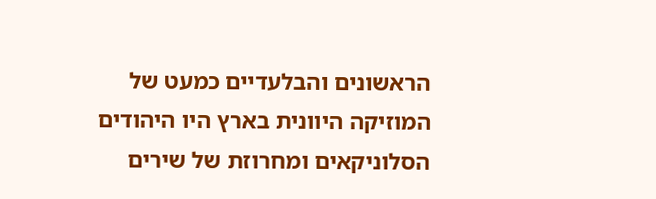הראשונים והבלעדיים כמעט של המוזיקה היוונית בארץ היו היהודים הסלוניקאים ומחרוזת של שירים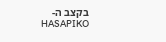בקצב ה-HASAPIKO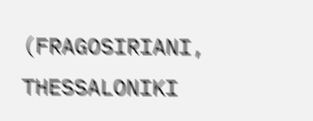(FRAGOSIRIANI, THESSALONIKI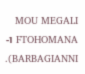MOU MEGALI FTOHOMANA ו- BARBAGIANNI).